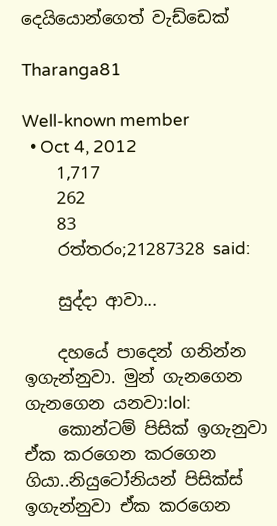දෙයියොන්ගෙත් වැඩ්ඩෙක්

Tharanga81

Well-known member
  • Oct 4, 2012
    1,717
    262
    83
    රත්තරං;21287328 said:

    සුද්දා ආවා...

    දහයේ පාදෙන් ගනින්න ඉගැන්නුවා. මුන් ගැනගෙන ගැනගෙන යනවා:lol:
    කොන්ටම් පිසික් ඉගැනුවා ඒක කරගෙන කරගෙන ගියා..නියුටෝනියන් පිසික්ස් ඉගැන්නුවා ඒක කරගෙන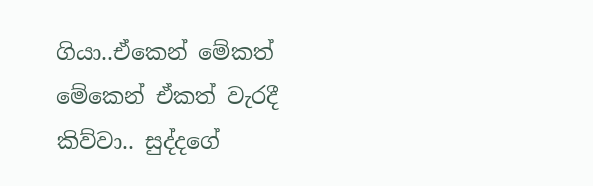ගියා..ඒකෙන් මේකත් මේකෙන් ඒකත් වැරදී කිව්වා.. සුද්දගේ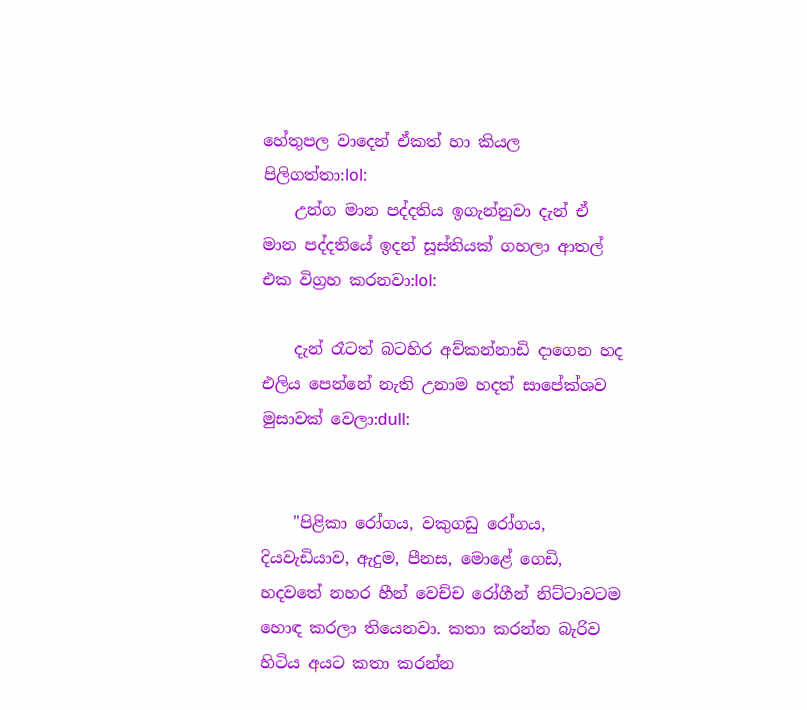හේතුපල වාදෙන් ඒකත් හා කියල පිලිගත්තා:lol:
    උන්ග මාන පද්දතිය ඉගැන්නුවා දැන් ඒ මාන පද්දතියේ ඉදන් සූස්තියක් ගහලා ආතල් එක විග්‍රහ කරනවා:lol:

    දැන් රෑටත් බටහිර අව්කන්නාඩි දාගෙන හද එලිය පෙන්නේ නැති උනාම හදත් සාපේක්ශව මුසාවක් වෙලා:dull:


    "පිළිකා රෝගය, වකුගඩු රෝගය, දියවැඩියාව, ඇදුම, පීනස, මොළේ ගෙඩි, හදවතේ නහර හීන් වෙච්ච රෝගීන් නිට්‌ටාවටම හොඳ කරලා තියෙනවා. කතා කරන්න බැරිව හිටිය අයට කතා කරන්න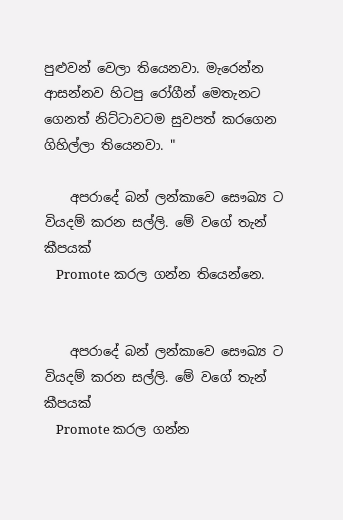පුළුවන් වෙලා තියෙනවා. මැරෙන්න ආසන්නව හිටපු රෝගීන් මෙතැනට ගෙනත් නිට්‌ටාවටම සුවපත් කරගෙන ගිහිල්ලා තියෙනවා. "

    අපරාදේ බන් ලන්කාවෙ සෞඛ්‍ය ට වියදම් කරන සල්ලි. මේ වගේ තැන් කීපයක්
    Promote කරල ගන්න තියෙන්නෙ.


    අපරාදේ බන් ලන්කාවෙ සෞඛ්‍ය ට වියදම් කරන සල්ලි. මේ වගේ තැන් කීපයක්
    Promote කරල ගන්න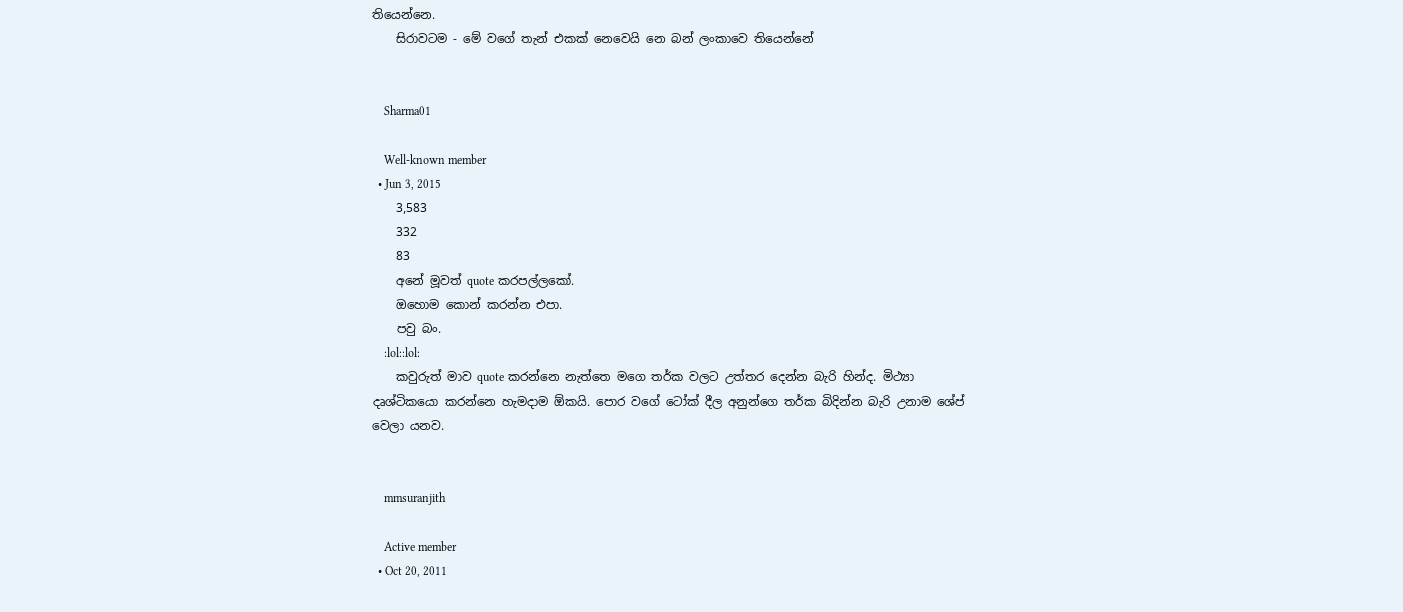තියෙන්නෙ.
    සිරාවටම - මේ වගේ තැන් එකක් නෙවෙයි නෙ බන් ලංකාවෙ තියෙන්නේ


    Sharma01

    Well-known member
  • Jun 3, 2015
    3,583
    332
    83
    අනේ මූවත් quote කරපල්ලකෝ.
    ඔහොම කොන් කරන්න එපා.
    පවු බං.
    :lol::lol:
    කවුරුත් මාව quote කරන්නෙ නැත්තෙ මගෙ තර්ක වලට උත්තර දෙන්න බැරි හින්ද. මිථ්‍යා දෘශ්ටිකයො කරන්නෙ හැමදාම ඕකයි. පොර වගේ ටෝක් දීල අනුන්ගෙ තර්ක බිදින්න බැරි උනාම ශේප් වෙලා යනව.


    mmsuranjith

    Active member
  • Oct 20, 2011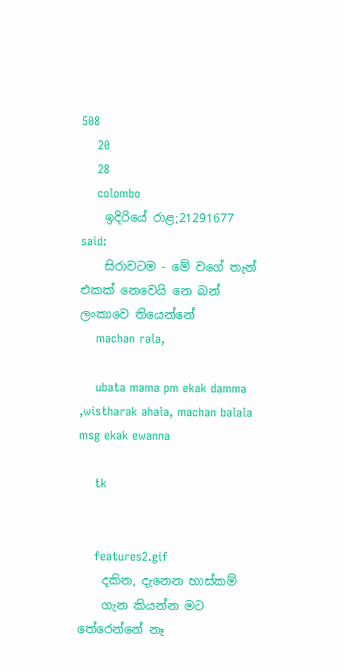508
    20
    28
    colombo
    ඉදිරියේ රාළ;21291677 said:
    සිරාවටම - මේ වගේ තැන් එකක් නෙවෙයි නෙ බන් ලංකාවෙ තියෙන්නේ
    machan rala,

    ubata mama pm ekak damma ,wistharak ahala, machan balala msg ekak ewanna

    tk


    features2.gif
    දකින, දැනෙන හාස්‌කම්
    ගැන කියන්න මට තේරෙන්නේ නෑ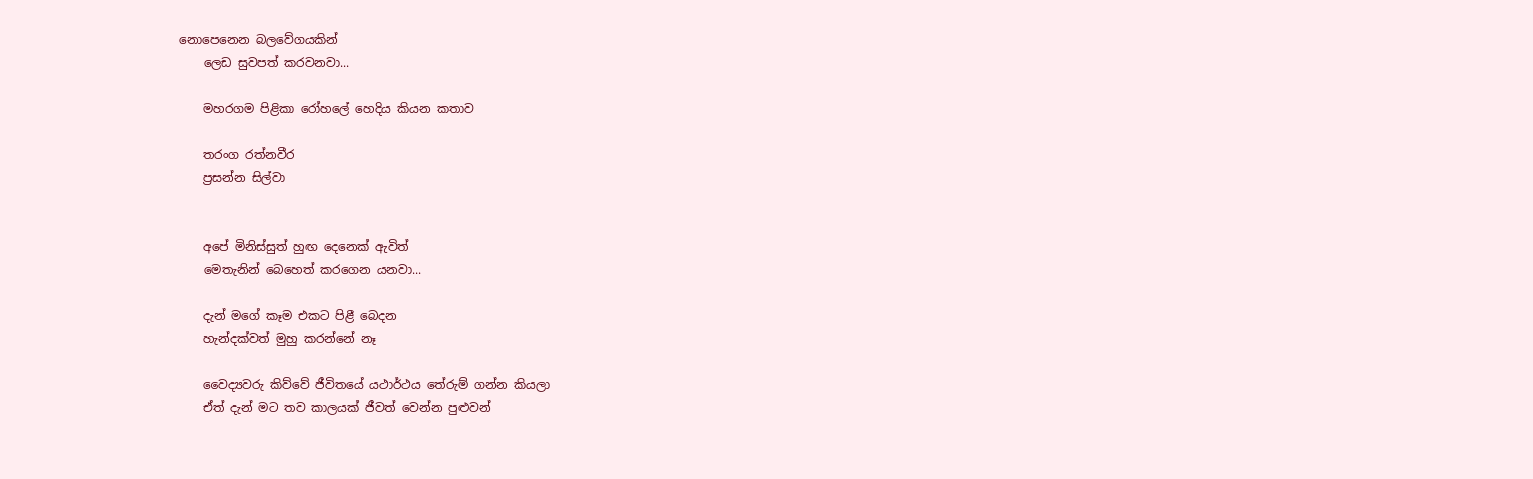නොපෙනෙන බලවේගයකින්
    ලෙඩ සුවපත් කරවනවා...

    මහරගම පිළිකා රෝහලේ හෙදිය කියන කතාව

    තරංග රත්නවීර
    ප්‍රසන්න සිල්වා


    අපේ මිනිස්‌සුත් හුඟ දෙනෙක්‌ ඇවිත්
    මෙතැනින් බෙහෙත් කරගෙන යනවා...

    දැන් මගේ කෑම එකට පිළී බෙදන
    හැන්දක්‌වත් මුහු කරන්නේ නෑ

    වෛද්‍යවරු කිව්වේ ජීවිතයේ යථාර්ථය තේරුම් ගන්න කියලා
    ඒත් දැන් මට තව කාලයක්‌ ජීවත් වෙන්න පුළුවන්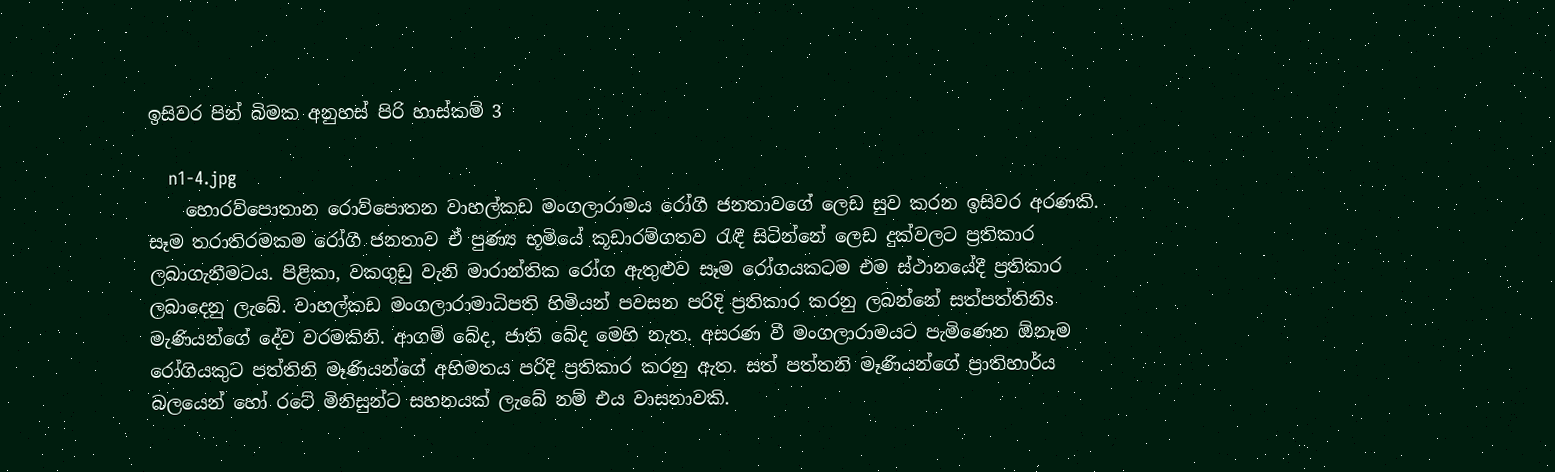ඉසිවර පින් බිමක අනුහස්‌ පිරි හාස්‌කම් 3

    n1-4.jpg
    හොරව්පොතාන රොව්පොතන වාහල්කඩ මංගලාරාමය රෝගී ජනතාවගේ ලෙඩ සුව කරන ඉසිවර අරණකි. සෑම තරාතිරමකම රෝගී ජනතාව ඒ පුණ්‍ය භූමියේ කූඩාරම්ගතව රැඳී සිටින්නේ ලෙඩ දුක්‌වලට ප්‍රතිකාර ලබාගැනීමටය. පිළිකා, වකගුඩු වැනි මාරාන්තික රෝග ඇතුළුව සෑම රෝගයකටම එම ස්‌ථානයේදී ප්‍රතිකාර ලබාදෙනු ලැබේ. වාහල්කඩ මංගලාරාමාධිපති හිමියන් පවසන පරිදි ප්‍රතිකාර කරනු ලබන්නේ සත්පත්තිනිs මැණියන්ගේ දේව වරමකිනි. ආගම් බේද, ජාති බේද මෙහි නැත. අසරණ වී මංගලාරාමයට පැමිණෙන ඕනෑම රෝගියකුට පත්තිනි මෑණියන්ගේ අභිමතය පරිදි ප්‍රතිකාර කරනු ඇත. සත් පත්තනි මෑණියන්ගේ ප්‍රාතිහාර්ය බලයෙන් හෝ රටේ මිනිසුන්ට සහනයක්‌ ලැබේ නම් එය වාසනාවකි.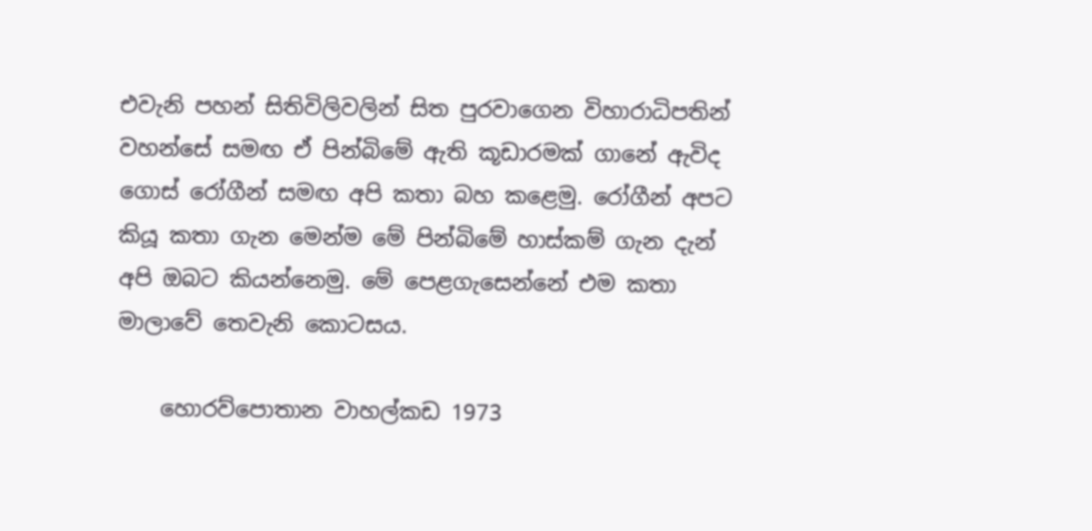එවැනි පහන් සිතිවිලිවලින් සිත පුරවාගෙන විහාරාධිපතින් වහන්සේ සමඟ ඒ පින්බිමේ ඇති කූඩාරමක්‌ ගානේ ඇවිද ගොස්‌ රෝගීන් සමඟ අපි කතා බහ කළෙමු. රෝගීන් අපට කියූ කතා ගැන මෙන්ම මේ පින්බිමේ හාස්‌කම් ගැන දැන් අපි ඔබට කියන්නෙමු. මේ පෙළගැසෙන්නේ එම කතා මාලාවේ තෙවැනි කොටසය.

    හොරව්පොතාන වාහල්කඩ 1973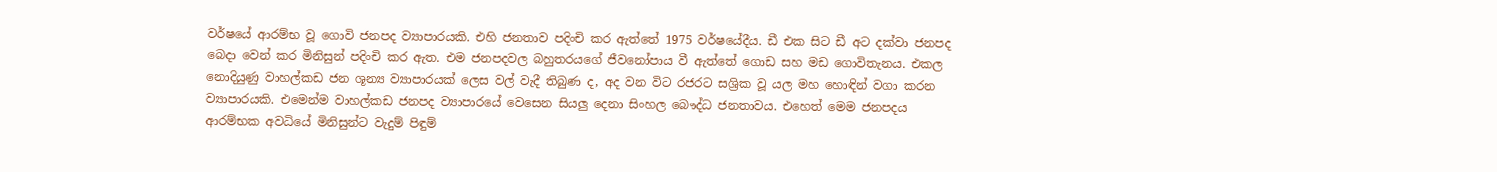වර්ෂයේ ආරම්භ වූ ගොවි ජනපද ව්‍යාපාරයකි. එහි ජනතාව පදිංචි කර ඇත්තේ 1975 වර්ෂයේදීය. ඩී එක සිට ඩී අට දක්‌වා ජනපද බෙදා වෙන් කර මිනිසුන් පදිංචි කර ඇත. එම ජනපදවල බහුතරයගේ ජීවනෝපාය වී ඇත්තේ ගොඩ සහ මඩ ගොවිතැනය. එකල නොදියුණු වාහල්කඩ ජන ශූන්‍ය ව්‍යාපාරයක්‌ ලෙස වල් වැදී තිබුණ ද, අද වන විට රජරට සශ්‍රික වූ යල මහ හොඳින් වගා කරන ව්‍යාපාරයකි. එමෙන්ම වාහල්කඩ ජනපද ව්‍යාපාරයේ වෙසෙන සියලු දෙනා සිංහල බෞද්ධ ජනතාවය. එහෙත් මෙම ජනපදය ආරම්භක අවධියේ මිනිසුන්ට වැදුම් පිඳුම්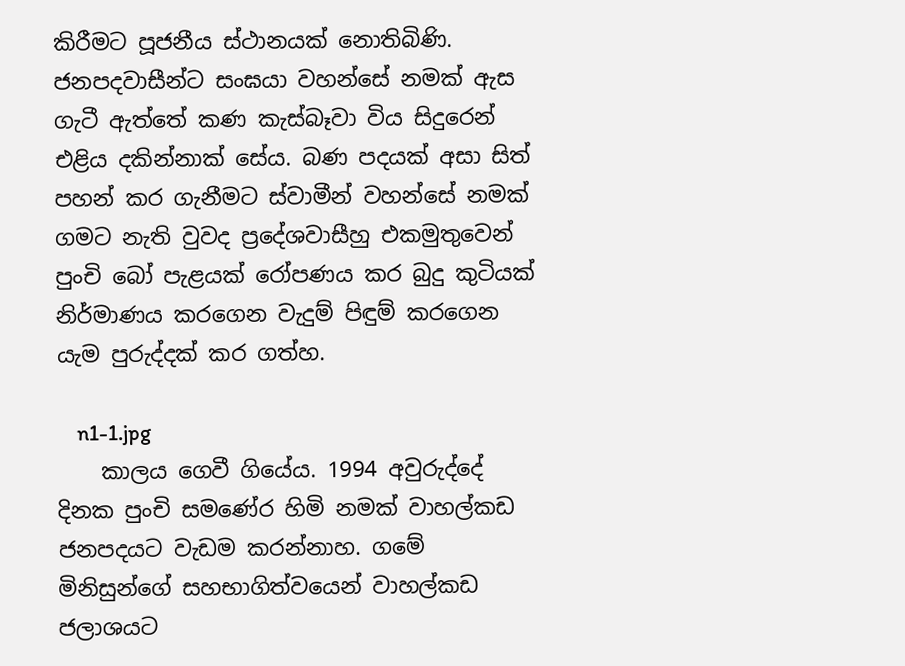කිරීමට පූජනීය ස්‌ථානයක්‌ නොතිබිණි. ජනපදවාසීන්ට සංඝයා වහන්සේ නමක්‌ ඇස ගැටී ඇත්තේ කණ කැස්‌බෑවා විය සිදුරෙන් එළිය දකින්නාක්‌ සේය. බණ පදයක්‌ අසා සිත් පහන් කර ගැනීමට ස්‌වාමීන් වහන්සේ නමක්‌ ගමට නැති වුවද ප්‍රදේශවාසීහු එකමුතුවෙන් පුංචි බෝ පැළයක්‌ රෝපණය කර බුදු කුටියක්‌ නිර්මාණය කරගෙන වැදුම් පිඳුම් කරගෙන යැම පුරුද්දක්‌ කර ගත්හ.

    n1-1.jpg
    කාලය ගෙවී ගියේය. 1994 අවුරුද්දේ දිනක පුංචි සමණේර හිමි නමක්‌ වාහල්කඩ ජනපදයට වැඩම කරන්නාහ. ගමේ මිනිසුන්ගේ සහභාගිත්වයෙන් වාහල්කඩ ජලාශයට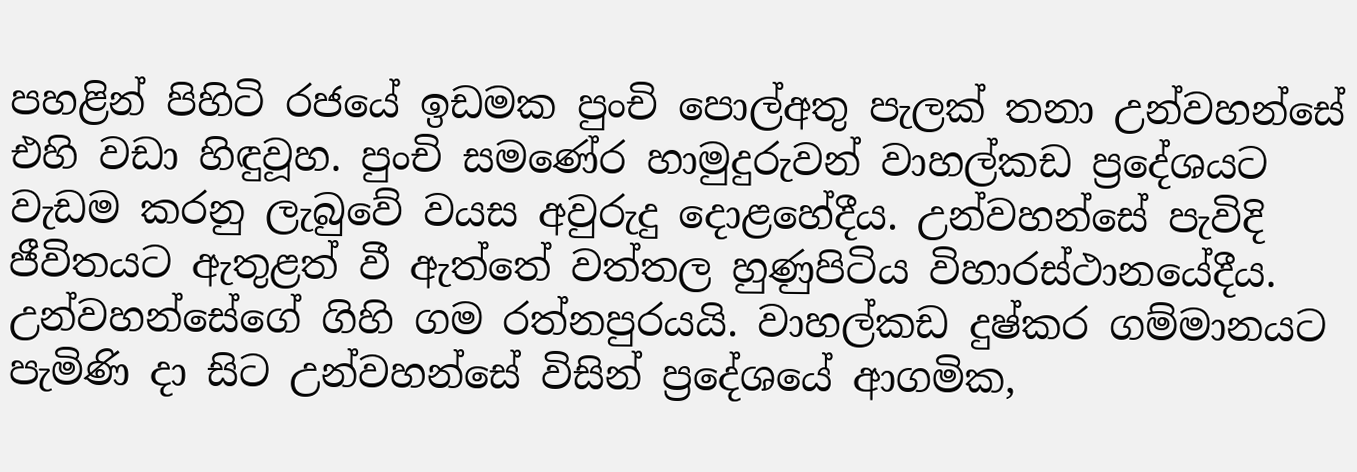පහළින් පිහිටි රජයේ ඉඩමක පුංචි පොල්අතු පැලක්‌ තනා උන්වහන්සේ එහි වඩා හිඳුවූහ. පුංචි සමණේර හාමුදුරුවන් වාහල්කඩ ප්‍රදේශයට වැඩම කරනු ලැබුවේ වයස අවුරුදු දොළහේදීය. උන්වහන්සේ පැවිදි ජීවිතයට ඇතුළත් වී ඇත්තේ වත්තල හුණුපිටිය විහාරස්‌ථානයේදීය. උන්වහන්සේගේ ගිහි ගම රත්නපුරයයි. වාහල්කඩ දුෂ්කර ගම්මානයට පැමිණි දා සිට උන්වහන්සේ විසින් ප්‍රදේශයේ ආගමික,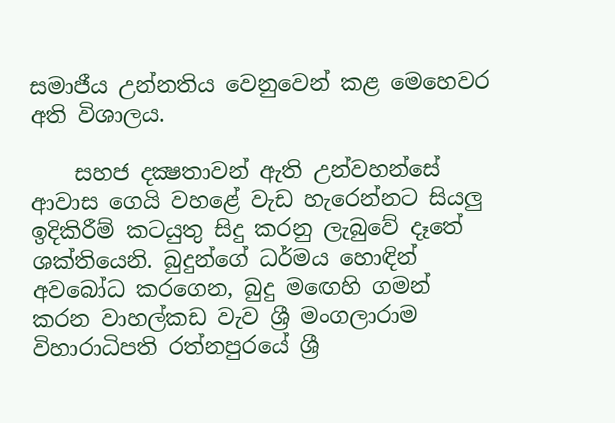සමාජීය උන්නතිය වෙනුවෙන් කළ මෙහෙවර අති විශාලය.

    සහජ දක්‍ෂතාවන් ඇති උන්වහන්සේ ආවාස ගෙයි වහළේ වැඩ හැරෙන්නට සියලු ඉදිකිරීම් කටයුතු සිදු කරනු ලැබුවේ දෑතේ ශක්‌තියෙනි. බුදුන්ගේ ධර්මය හොඳින් අවබෝධ කරගෙන, බුදු මඟෙහි ගමන් කරන වාහල්කඩ වැව ශ්‍රී මංගලාරාම විහාරාධිපති රත්නපුරයේ ශ්‍රී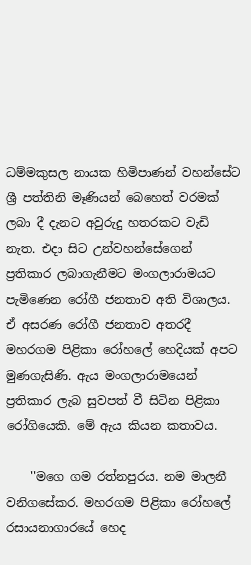ධම්මකුසල නායක හිමිපාණන් වහන්සේට ශ්‍රී පත්තිනි මෑණියන් බෙහෙත් වරමක්‌ ලබා දී දැනට අවුරුදු හතරකට වැඩි නැත. එදා සිට උන්වහන්සේගෙන් ප්‍රතිකාර ලබාගැනීමට මංගලාරාමයට පැමිණෙන රෝගී ජනතාව අති විශාලය. ඒ අසරණ රෝගී ජනතාව අතරදී මහරගම පිළිකා රෝහලේ හෙදියක්‌ අපට මුණගැසිණි. ඇය මංගලාරාමයෙන් ප්‍රතිකාර ලැබ සුවපත් වී සිටින පිළිකා රෝගියෙකි. මේ ඇය කියන කතාවය.

    ''මගෙ ගම රත්නපුරය. නම මාලනී වනිගසේකර. මහරගම පිළිකා රෝහලේ රසායනාගාරයේ හෙද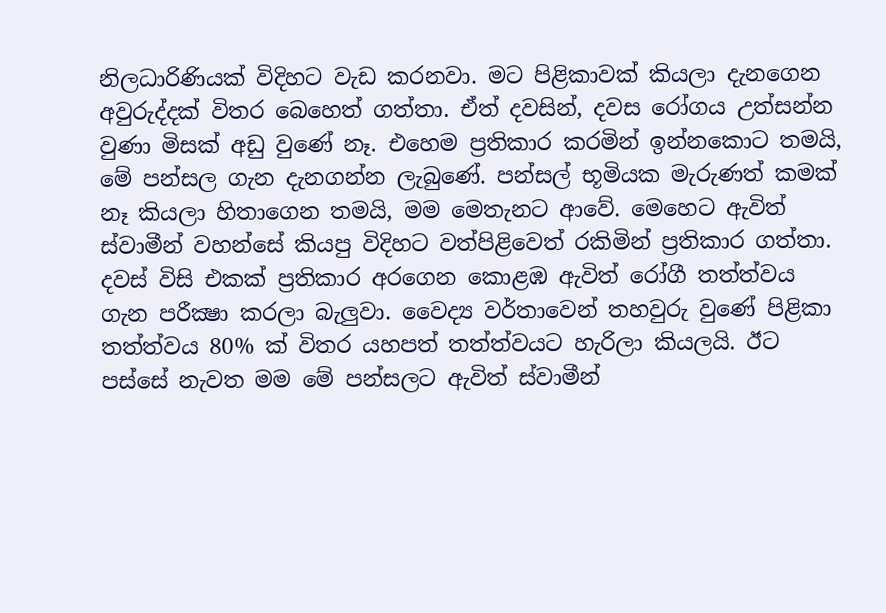නිලධාරිණියක්‌ විදිහට වැඩ කරනවා. මට පිළිකාවක්‌ කියලා දැනගෙන අවුරුද්දක්‌ විතර බෙහෙත් ගත්තා. ඒත් දවසින්, දවස රෝගය උත්සන්න වුණා මිසක්‌ අඩු වුණේ නෑ. එහෙම ප්‍රතිකාර කරමින් ඉන්නකොට තමයි, මේ පන්සල ගැන දැනගන්න ලැබුණේ. පන්සල් භූමියක මැරුණත් කමක්‌ නෑ කියලා හිතාගෙන තමයි, මම මෙතැනට ආවේ. මෙහෙට ඇවිත් ස්‌වාමීන් වහන්සේ කියපු විදිහට වත්පිළිවෙත් රකිමින් ප්‍රතිකාර ගත්තා. දවස්‌ විසි එකක්‌ ප්‍රතිකාර අරගෙන කොළඹ ඇවිත් රෝගී තත්ත්වය ගැන පරීක්‍ෂා කරලා බැලුවා. වෛද්‍ය වර්තාවෙන් තහවුරු වුණේ පිළිකා තත්ත්වය 80% ක්‌ විතර යහපත් තත්ත්වයට හැරිලා කියලයි. ඊට පස්‌සේ නැවත මම මේ පන්සලට ඇවිත් ස්‌වාමීන්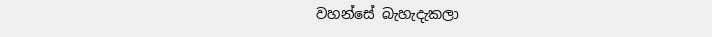වහන්සේ බැහැදැකලා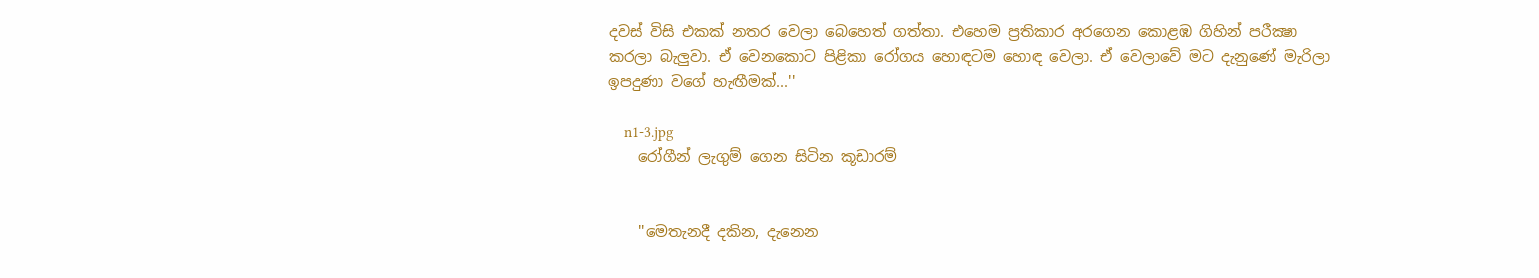දවස්‌ විසි එකක්‌ නතර වෙලා බෙහෙත් ගත්තා. එහෙම ප්‍රතිකාර අරගෙන කොළඹ ගිහින් පරීක්‍ෂා කරලා බැලුවා. ඒ වෙනකොට පිළිකා රෝගය හොඳටම හොඳ වෙලා. ඒ වෙලාවේ මට දැනුණේ මැරිලා ඉපදුණා වගේ හැඟීමක්‌...''

    n1-3.jpg
    රෝගීන් ලැගුම් ගෙන සිටින කූඩාරම්


    ''මෙතැනදී දකින, දැනෙන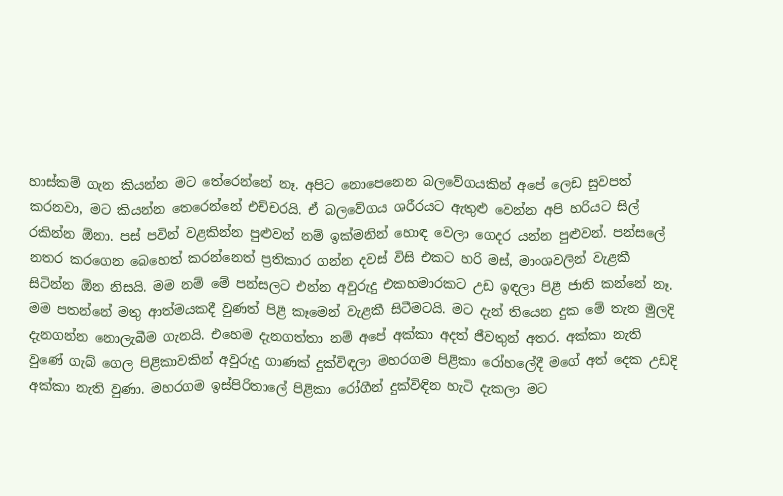හාස්‌කම් ගැන කියන්න මට තේරෙන්නේ නෑ. අපිට නොපෙනෙන බලවේගයකින් අපේ ලෙඩ සුවපත් කරනවා, මට කියන්න තෙරෙන්නේ එච්චරයි. ඒ බලවේගය ශරීරයට ඇතුළු වෙන්න අපි හරියට සිල් රකින්න ඕනා. පස්‌ පවින් වළකින්න පුළුවන් නම් ඉක්‌මනින් හොඳ වෙලා ගෙදර යන්න පුළුවන්. පන්සලේ නතර කරගෙන බෙහෙත් කරන්නෙත් ප්‍රතිකාර ගන්න දවස්‌ විසි එකට හරි මස්‌, මාංශවලින් වැළකී සිටින්න ඕන නිසයි. මම නම් මේ පන්සලට එන්න අවුරුදු එකහමාරකට උඩ ඉඳලා පිළී ජාති කන්නේ නෑ. මම පතන්නේ මතු ආත්මයකදී වුණත් පිළී කෑමෙන් වැළකී සිටීමටයි. මට දැන් තියෙන දුක මේ තැන මුලදි දැනගන්න නොලැබීම ගැනයි. එහෙම දැනගත්තා නම් අපේ අක්‌කා අදත් ජීවතුන් අතර. අක්‌කා නැති වුණේ ගැබ් ගෙල පිළිකාවකින් අවුරුදු ගාණක්‌ දුක්‌විඳලා මහරගම පිළිකා රෝහලේදී මගේ අත් දෙක උඩදි අක්‌කා නැති වුණා. මහරගම ඉස්‌පිරිතාලේ පිළිකා රෝගීන් දුක්‌විඳින හැටි දැකලා මට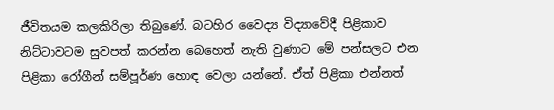ජීවිතයම කලකිරිලා තිබුණේ. බටහිර වෛද්‍ය විද්‍යාවේදී පිළිකාව නිට්‌ටාවටම සුවපත් කරන්න බෙහෙත් නැති වුණාට මේ පන්සලට එන පිළිකා රෝගීන් සම්පූර්ණ හොඳ වෙලා යන්නේ. ඒත් පිළිකා එන්නත්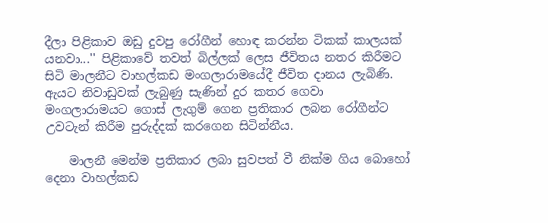දීලා පිළිකාව ඔඩු දුවපු රෝගීන් හොඳ කරන්න ටිකක්‌ කාලයක්‌ යනවා...'' පිළිකාවේ තවත් බිල්ලක්‌ ලෙස ජීවිතය නතර කිරීමට සිටි මාලනීට වාහල්කඩ මංගලාරාමයේදී ජීවිත දානය ලැබිණි. ඇයට නිවාඩුවක්‌ ලැබුණු සැණින් දුර කතර ගෙවා මංගලාරාමයට ගොස්‌ ලැගුම් ගෙන ප්‍රතිකාර ලබන රෝගීන්ට උවටැන් කිරීම පුරුද්දක්‌ කරගෙන සිටින්නීය.

    මාලනී මෙන්ම ප්‍රතිකාර ලබා සුවපත් වී නික්‌ම ගිය බොහෝ දෙනා වාහල්කඩ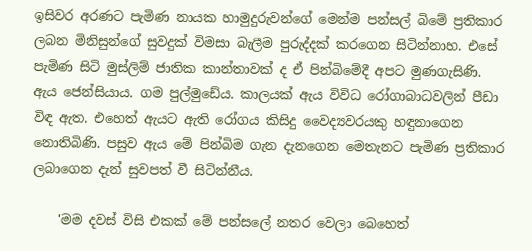ඉසිවර අරණට පැමිණ නායක හාමුදුරුවන්ගේ මෙන්ම පන්සල් බිමේ ප්‍රතිකාර ලබන මිනිසුන්ගේ සුවදුක්‌ විමසා බැලීම පුරුද්දක්‌ කරගෙන සිටින්නාහ. එසේ පැමිණ සිටි මුස්‌ලිම් ජාතික කාන්තාවක්‌ ද ඒ පින්බිමේදී අපට මුණගැසිණි. ඇය ජෙන්සියාය. ගම පුල්මුඩේය. කාලයක්‌ ඇය විවිධ රෝගාබාධවලින් පීඩා විඳ ඇත. එහෙත් ඇයට ඇති රෝගය කිසිදු වෛද්‍යවරයකු හඳුනාගෙන නොතිබිණි. පසුව ඇය මේ පින්බිම ගැන දැනගෙන මෙතැනට පැමිණ ප්‍රතිකාර ලබාගෙන දැන් සුවපත් වී සිටින්නීය.

    'මම දවස්‌ විසි එකක්‌ මේ පන්සලේ නතර වෙලා බෙහෙත්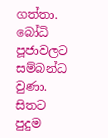ගත්තා. බෝධි පූජාවලට සම්බන්ධ වුණා. සිතට පුදුම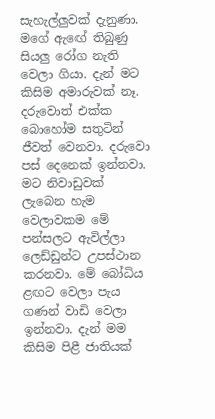සැහැල්ලුවක්‌ දැනුණා. මගේ ඇඟේ තිබුණු සියලු රෝග නැති වෙලා ගියා. දැන් මට කිසිම අමාරුවක්‌ නෑ. දරුවොත් එක්‌ක බොහෝම සතුටින් ජීවත් වෙනවා. දරුවො පස්‌ දෙනෙක්‌ ඉන්නවා. මට නිවාඩුවක්‌ ලැබෙන හැම වෙලාවකම මේ පන්සලට ඇවිල්ලා ලෙඩ්ඩුන්ට උපස්‌ථාන කරනවා. මේ බෝධිය ළඟට වෙලා පැය ගණන් වාඩි වෙලා ඉන්නවා. දැන් මම කිසිම පිළී ජාතියක්‌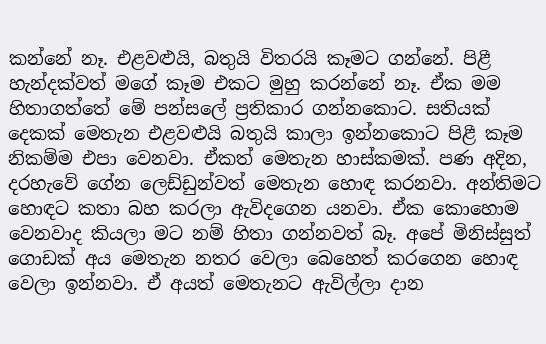කන්නේ නෑ. එළවළුයි, බතුයි විතරයි කෑමට ගන්නේ. පිළී හැන්දක්‌වත් මගේ කෑම එකට මුහු කරන්නේ නෑ. ඒක මම හිතාගත්තේ මේ පන්සලේ ප්‍රතිකාර ගන්නකොට. සතියක්‌ දෙකක්‌ මෙතැන එළවළුයි බතුයි කාලා ඉන්නකොට පිළී කෑම නිකම්ම එපා වෙනවා. ඒකත් මෙතැන හාස්‌කමක්‌. පණ අදින, දරහැවේ ගේන ලෙඩ්ඩුන්වත් මෙතැන හොඳ කරනවා. අන්තිමට හොඳට කතා බහ කරලා ඇවිදගෙන යනවා. ඒක කොහොම වෙනවාද කියලා මට නම් හිතා ගන්නවත් බෑ. අපේ මිනිස්‌සුත් ගොඩක්‌ අය මෙතැන නතර වෙලා බෙහෙත් කරගෙන හොඳ වෙලා ඉන්නවා. ඒ අයත් මෙතැනට ඇවිල්ලා දාන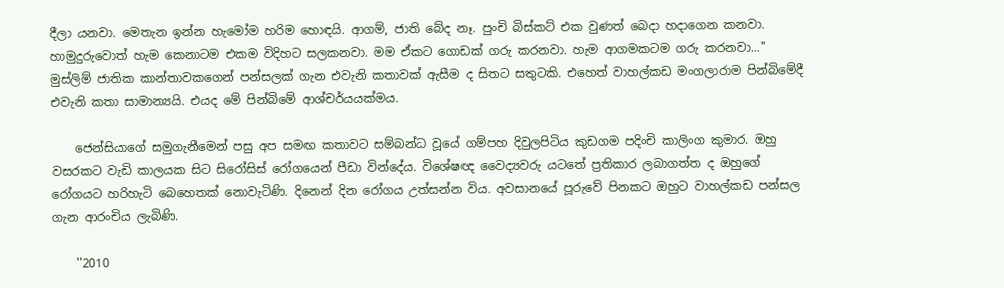දීලා යනවා. මෙතැන ඉන්න හැමෝම හරිම හොඳයි. ආගම්, ජාති බේද නෑ. පුංචි බිස්‌කට්‌ එක වුණත් බෙදා හදාගෙන කනවා. හාමුදුරුවොත් හැම කෙනාටම එකම විදිහට සලකනවා. මම ඒකට ගොඩක්‌ ගරු කරනවා. හැම ආගමකටම ගරු කරනවා...'' මුස්‌ලිම් ජාතික කාන්තාවකගෙන් පන්සලක්‌ ගැන එවැනි කතාවක්‌ ඇසීම ද සිතට සතුටකි. එහෙත් වාහල්කඩ මංගලාරාම පින්බිමේදී එවැනි කතා සාමාන්‍යයි. එයද මේ පින්බිමේ ආශ්චර්යයක්‌මය.

    ජෙන්සියාගේ සමුගැනීමෙන් පසු අප සමඟ කතාවට සම්බන්ධ වූයේ ගම්පහ දිවුලපිටිය කුඩගම පදිංචි කාලිංග කුමාර. ඔහු වසරකට වැඩි කාලයක සිට සිරෝසිස්‌ රෝගයෙන් පීඩා වින්දේය. විශේෂඥ වෛද්‍යවරු යටතේ ප්‍රතිකාර ලබාගත්ත ද ඔහුගේ රෝගයට හරිහැටි බෙහෙතක්‌ නොවැටිණි. දිනෙන් දින රෝගය උත්සන්න විය. අවසානයේ පූරුවේ පිනකට ඔහුට වාහල්කඩ පන්සල ගැන ආරංචිය ලැබිණි.

    ''2010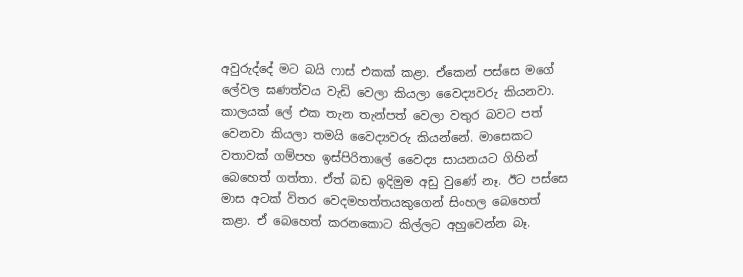අවුරුද්දේ මට බයි ෆාස්‌ එකක්‌ කළා. ඒකෙන් පස්‌සෙ මගේ ලේවල ඝණත්වය වැඩි වෙලා කියලා වෛද්‍යවරු කියනවා. කාලයක්‌ ලේ එක තැන තැන්පත් වෙලා වතුර බවට පත් වෙනවා කියලා තමයි වෛද්‍යවරු කියන්නේ. මාසෙකට වතාවක්‌ ගම්පහ ඉස්‌පිරිතාලේ වෛද්‍ය සායනයට ගිහින් බෙහෙත් ගත්තා. ඒත් බඩ ඉදිමුම අඩු වුණේ නෑ. ඊට පස්‌සෙ මාස අටක්‌ විතර වෙදමහත්තයකුගෙන් සිංහල බෙහෙත් කළා. ඒ බෙහෙත් කරනකොට කිල්ලට අහුවෙන්න බෑ.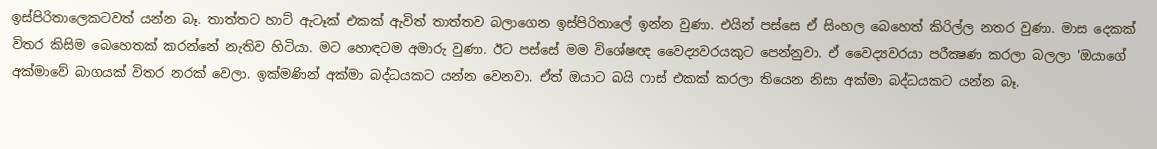ඉස්‌පිරිතාලෙකටවත් යන්න බෑ. තාත්තට හාට්‌ ඇටෑක්‌ එකක්‌ ඇවිත් තාත්තව බලාගෙන ඉස්‌පිරිතාලේ ඉන්න වුණා. එයින් පස්‌සෙ ඒ සිංහල බෙහෙත් කිරිල්ල නතර වුණා. මාස දෙකක්‌ විතර කිසිම බෙහෙතක්‌ කරන්නේ නැතිව හිටියා. මට හොඳටම අමාරු වුණා. ඊට පස්‌සේ මම විශේෂඥ වෛද්‍යවරයකුට පෙන්නුවා. ඒ වෛද්‍යවරයා පරීක්‍ෂණ කරලා බලලා 'ඔයාගේ අක්‌මාවේ බාගයක්‌ විතර නරක්‌ වෙලා. ඉක්‌මණින් අක්‌මා බද්ධයකට යන්න වෙනවා. ඒත් ඔයාට බයි ෆාස්‌ එකක්‌ කරලා තියෙන නිසා අක්‌මා බද්ධයකට යන්න බෑ.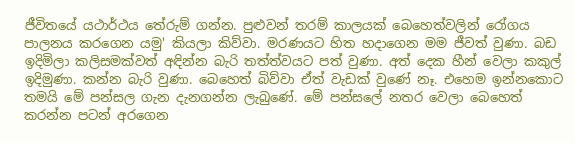ජීවිතයේ යථාර්ථය තේරුම් ගන්න. පුළුවන් තරම් කාලයක්‌ බෙහෙත්වලින් රෝගය පාලනය කරගෙන යමු' කියලා කිව්වා. මරණයට හිත හදාගෙන මම ජීවත් වුණා. බඩ ඉදිමිලා කලිසමක්‌වත් අඳින්න බැරි තත්ත්වයට පත් වුණා. අත් දෙක හීන් වෙලා කකුල් ඉදිමුණා. කන්න බැරි වුණා. බෙහෙත් බිව්වා ඒත් වැඩක්‌ වුණේ නෑ. එහෙම ඉන්නකොට තමයි මේ පන්සල ගැන දැනගන්න ලැබුණේ. මේ පන්සලේ නතර වෙලා බෙහෙත් කරන්න පටන් අරගෙන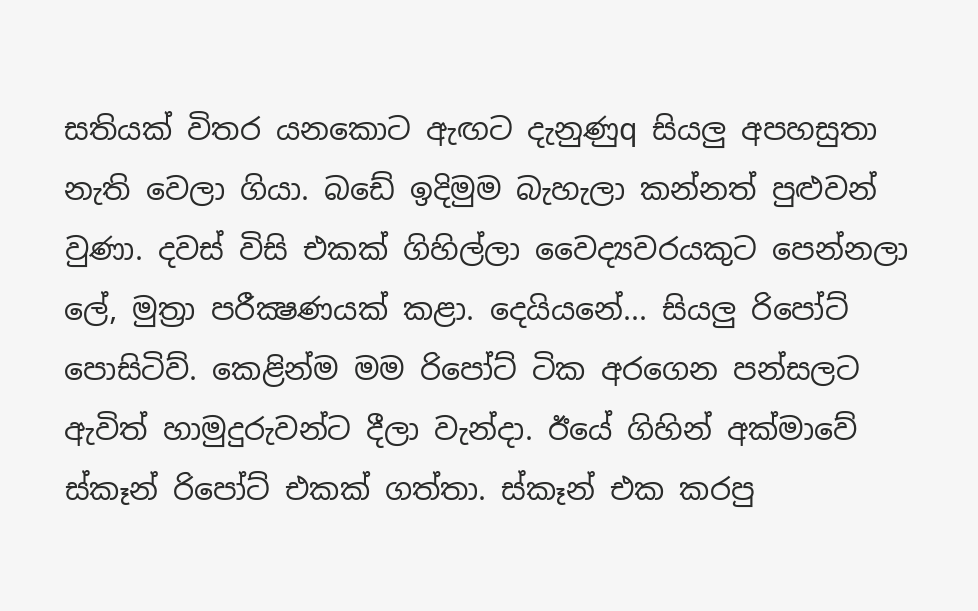සතියක්‌ විතර යනකොට ඇඟට දැනුණුq සියලු අපහසුතා නැති වෙලා ගියා. බඩේ ඉදිමුම බැහැලා කන්නත් පුළුවන් වුණා. දවස්‌ විසි එකක්‌ ගිහිල්ලා වෛද්‍යවරයකුට පෙන්නලා ලේ, මුත්‍රා පරීක්‍ෂණයක්‌ කළා. දෙයියනේ... සියලු රිපෝට්‌ පොසිටිව්. කෙළින්ම මම රිපෝට්‌ ටික අරගෙන පන්සලට ඇවිත් හාමුදුරුවන්ට දීලා වැන්දා. ඊයේ ගිහින් අක්‌මාවේ ස්‌කෑන් රිපෝට්‌ එකක්‌ ගත්තා. ස්‌කෑන් එක කරපු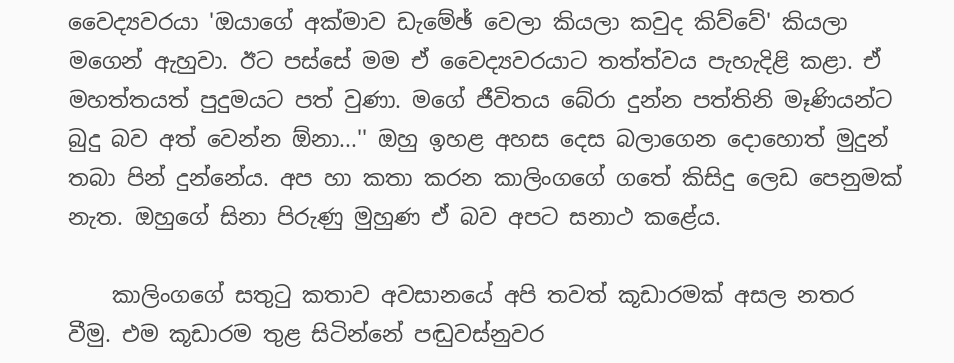වෛද්‍යවරයා 'ඔයාගේ අක්‌මාව ඩැමේඡ් වෙලා කියලා කවුද කිව්වේ' කියලා මගෙන් ඇහුවා. ඊට පස්‌සේ මම ඒ වෛද්‍යවරයාට තත්ත්වය පැහැදිළි කළා. ඒ මහත්තයත් පුදුමයට පත් වුණා. මගේ ජීවිතය බේරා දුන්න පත්තිනි මෑණියන්ට බුදු බව අත් වෙන්න ඕනා...'' ඔහු ඉහළ අහස දෙස බලාගෙන දොහොත් මුදුන් තබා පින් දුන්නේය. අප හා කතා කරන කාලිංගගේ ගතේ කිසිදු ලෙඩ පෙනුමක්‌ නැත. ඔහුගේ සිනා පිරුණු මුහුණ ඒ බව අපට සනාථ කළේය.

    කාලිංගගේ සතුටු කතාව අවසානයේ අපි තවත් කූඩාරමක්‌ අසල නතර වීමු. එම කූඩාරම තුළ සිටින්නේ පඬුවස්‌නුවර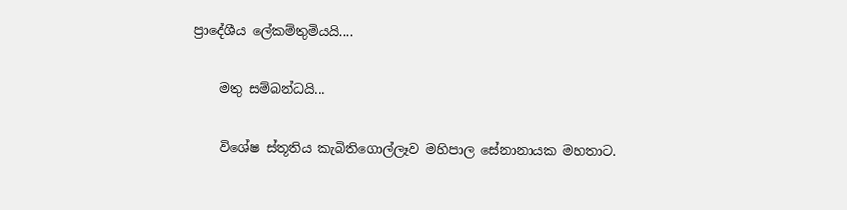ප්‍රාදේශීය ලේකම්තුමියයි....

    මතු සම්බන්ධයි...

    විශේෂ ස්‌තූතිය කැබිතිගොල්ලෑව මහිපාල සේනානායක මහතාට.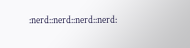:nerd::nerd::nerd::nerd: